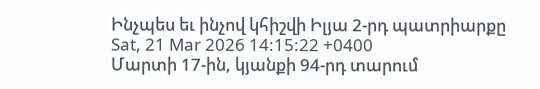Ինչպես եւ ինչով կհիշվի Իլյա 2-րդ պատրիարքը
Sat, 21 Mar 2026 14:15:22 +0400
Մարտի 17-ին, կյանքի 94-րդ տարում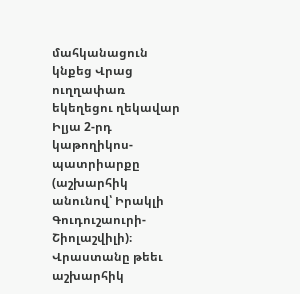մահկանացուն կնքեց Վրաց ուղղափառ եկեղեցու ղեկավար Իլյա 2-րդ կաթողիկոս-պատրիարքը (աշխարհիկ անունով՝ Իրակլի Գուդուշաուրի-Շիոլաշվիլի)։ Վրաստանը թեեւ աշխարհիկ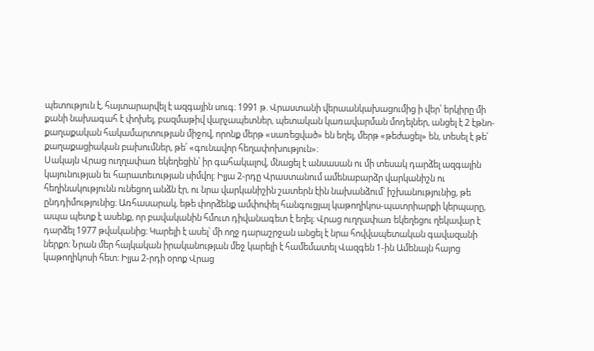պետություն է, հայտարարվել է ազգային սուգ։ 1991 թ. Վրաստանի վերաանկախացումից ի վեր՝ երկիրը մի քանի նախագահ է փոխել, բազմաթիվ վարչապետներ, պետական կառավարման մոդելներ, անցել է 2 էթնո-քաղաքական հակամարտության միջով, որոնք մերթ «սառեցված» են եղել, մերթ «թեժացել» են, տեսել է թե՛ քաղաքացիական բախումներ, թե՛ «գունավոր հեղափոխություն»։
Սակայն Վրաց ուղղափառ եկեղեցին՝ իր գահակալով, մնացել է անսասան ու մի տեսակ դարձել ազգային կայունության եւ հարատեւության սիմվոլ։ Իլյա 2-րդը Վրաստանում ամենաբարձր վարկանիշն ու հեղինակությունն ունեցող անձն էր, ու նրա վարկանիշին շատերն էին նախանձում՝ իշխանությունից, թե ընդդիմությունից։ Առհասարակ, եթե փորձենք ամփոփել հանգուցյալ կաթողիկոս-պատրիարքի կերպարը, ապա պետք է ասենք, որ բավականին հմուտ դիվանագետ է եղել։ Վրաց ուղղափառ եկեղեցու ղեկավար է դարձել 1977 թվականից։ Կարելի է ասել՝ մի ողջ դարաշրջան անցել է նրա հովվապետական գավազանի ներքո։ Նրան մեր հայկական իրականության մեջ կարելի է համեմատել Վազգեն 1-ին Ամենայն հայոց կաթողիկոսի հետ։ Իլյա 2-րդի օրոք Վրաց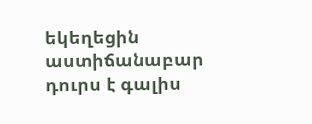եկեղեցին աստիճանաբար դուրս է գալիս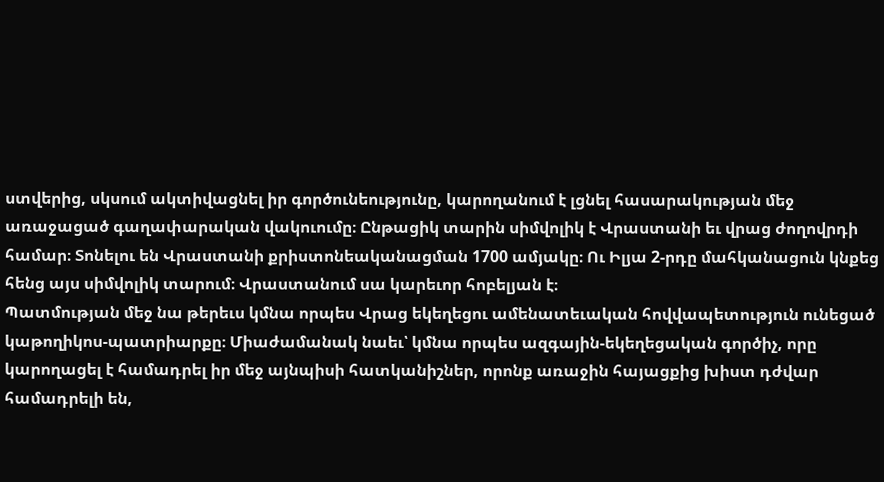ստվերից, սկսում ակտիվացնել իր գործունեությունը, կարողանում է լցնել հասարակության մեջ առաջացած գաղափարական վակուումը։ Ընթացիկ տարին սիմվոլիկ է Վրաստանի եւ վրաց ժողովրդի համար։ Տոնելու են Վրաստանի քրիստոնեականացման 1700 ամյակը։ Ու Իլյա 2-րդը մահկանացուն կնքեց հենց այս սիմվոլիկ տարում։ Վրաստանում սա կարեւոր հոբելյան է։
Պատմության մեջ նա թերեւս կմնա որպես Վրաց եկեղեցու ամենատեւական հովվապետություն ունեցած կաթողիկոս-պատրիարքը։ Միաժամանակ նաեւ՝ կմնա որպես ազգային-եկեղեցական գործիչ, որը կարողացել է համադրել իր մեջ այնպիսի հատկանիշներ, որոնք առաջին հայացքից խիստ դժվար համադրելի են,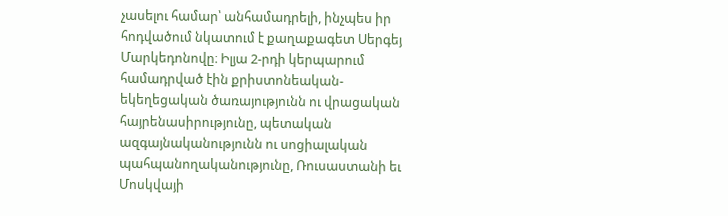չասելու համար՝ անհամադրելի, ինչպես իր հոդվածում նկատում է քաղաքագետ Սերգեյ Մարկեդոնովը։ Իլյա 2-րդի կերպարում համադրված էին քրիստոնեական-եկեղեցական ծառայությունն ու վրացական հայրենասիրությունը, պետական ազգայնականությունն ու սոցիալական պահպանողականությունը, Ռուսաստանի եւ Մոսկվայի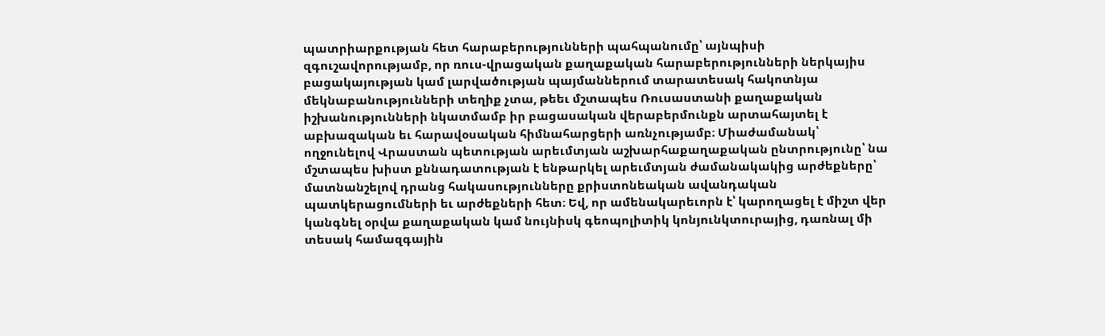պատրիարքության հետ հարաբերությունների պահպանումը՝ այնպիսի զգուշավորությամբ, որ ռուս-վրացական քաղաքական հարաբերությունների ներկայիս բացակայության կամ լարվածության պայմաններում տարատեսակ հակոտնյա մեկնաբանությունների տեղիք չտա, թեեւ մշտապես Ռուսաստանի քաղաքական իշխանությունների նկատմամբ իր բացասական վերաբերմունքն արտահայտել է աբխազական եւ հարավօսական հիմնահարցերի առնչությամբ։ Միաժամանակ՝ ողջունելով Վրաստան պետության արեւմտյան աշխարհաքաղաքական ընտրությունը՝ նա մշտապես խիստ քննադատության է ենթարկել արեւմտյան ժամանակակից արժեքները՝ մատնանշելով դրանց հակասությունները քրիստոնեական ավանդական պատկերացումների եւ արժեքների հետ։ Եվ, որ ամենակարեւորն է՝ կարողացել է միշտ վեր կանգնել օրվա քաղաքական կամ նույնիսկ գեոպոլիտիկ կոնյունկտուրայից, դառնալ մի տեսակ համազգային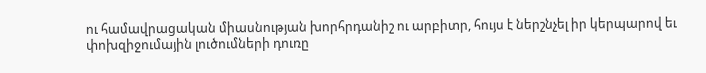ու համավրացական միասնության խորհրդանիշ ու արբիտր, հույս է ներշնչել իր կերպարով եւ փոխզիջումային լուծումների դուռը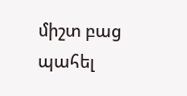միշտ բաց պահել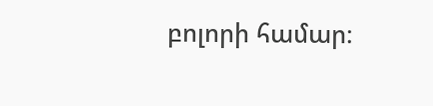բոլորի համար։